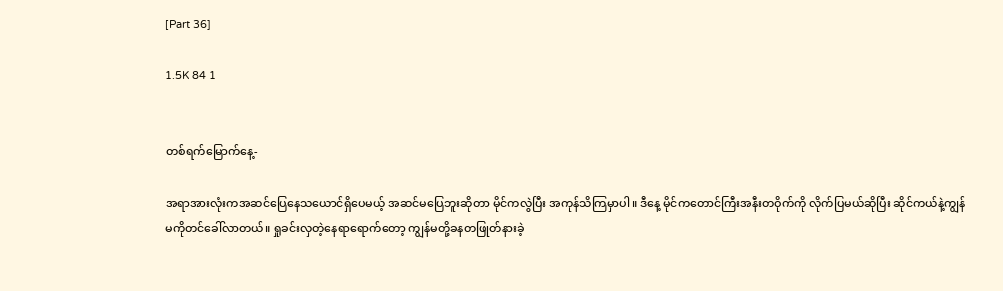[Part 36]

1.5K 84 1


တစ်ရက်မြောက်နေ့-

အရာအားလုံးကအဆင်ပြေနေသယောင်ရှိပေမယ့် အဆင်မပြေဘူး‌ဆိုတာ မိုင်ကလွဲပြီး အကုန်သိကြမှာပါ။ ဒီနေ့ မိုင်ကတောင်ကြီးအနီးတဝိုက်ကို လိုက်ပြမယ်ဆိုပြီး ဆိုင်ကယ်နဲ့ကျွန်မကိုတင်ခေါ်လာတယ်။ ရှုခင်းလှတဲ့နေရာရောက်တော့ ကျွန်မတို့ခနတဖြုတ်နားခဲ့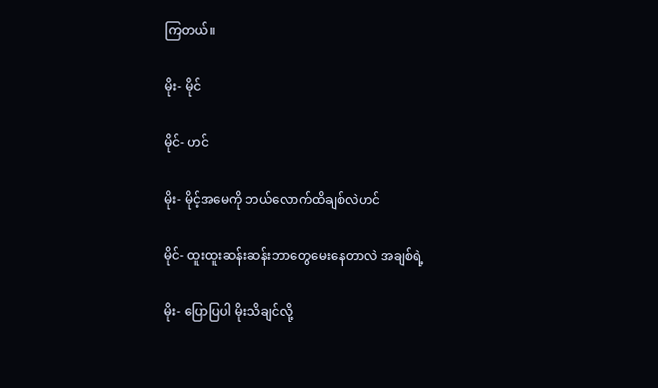ကြတယ်။

မိုး- မိုင်

မိုင်- ဟင်

မိုး- မိုင့်အမေကို ဘယ်လောက်ထိချစ်လဲဟင်

မိုင်- ထူးထူးဆန်းဆန်းဘာတွေမေးနေတာလဲ အချစ်ရဲ့

မိုး- ပြောပြပါ မိုးသိချင်လို့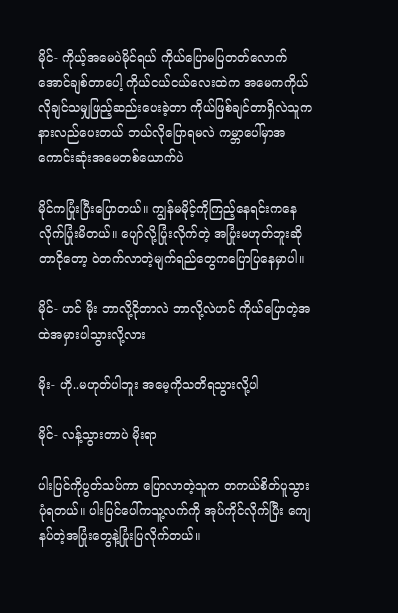မိုင်- ကိုယ့်အမေပဲမိုင်ရယ် ကိုယ်ပြောမပြတတ်လောက်အောင်ချစ်တာပေါ့ ကိုယ်ငယ်ငယ်လေးထဲက အမေကကိုယ်လိုချင်သမျှဖြည့်ဆည်းပေးခဲ့တာ ကိုယ်ဖြစ်ချင်တာရှိလဲသူကနားလည်ပေးတယ် ဘယ်လိုပြောရမလဲ ကမ္ဘာပေါ်မှာအကောင်းဆုံးအမေတ‌စ်ယောက်ပဲ

မိုင်ကပြုံးပြီးပြောတယ်။ ကျွန်မမိုင့်ကိုကြည့်နေရင်းကနေ လိုက်ပြုံးမိတယ်။ ပျော်လို့ပြုံးလိုက်တဲ့ အပြုံးမဟုတ်ဘူးဆိုတာငိုတော့ ဝဲတက်လာတဲ့မျက်ရည်တွေကပြောပြနေမှာပါ။

မိုင်- ဟင် မိုး ဘာလို့ငိုတာလဲ ဘာလို့လဲဟင် ကိုယ်ပြောတဲ့အထဲအမှားပါသွားလို့လား

မိုး- ဟို..မဟုတ်ပါဘူး အမေ့ကိုသတိရသွားလို့ပါ

မိုင်- လန့်သွားတာပဲ မိုးရာ

ပါးပြင်ကိုပွတ်သပ်ကာ ပြောလာတဲ့သူက တကယ်စိတ်ပူသွားပုံရတယ်။ ပါးပြင်ပေါ်ကသူ့လက်ကို အုပ်ကိုင်လိုက်ပြီး ကျေနပ်တဲ့အပြုံးတွေနဲ့ပြုံးပြလိုက်တယ်။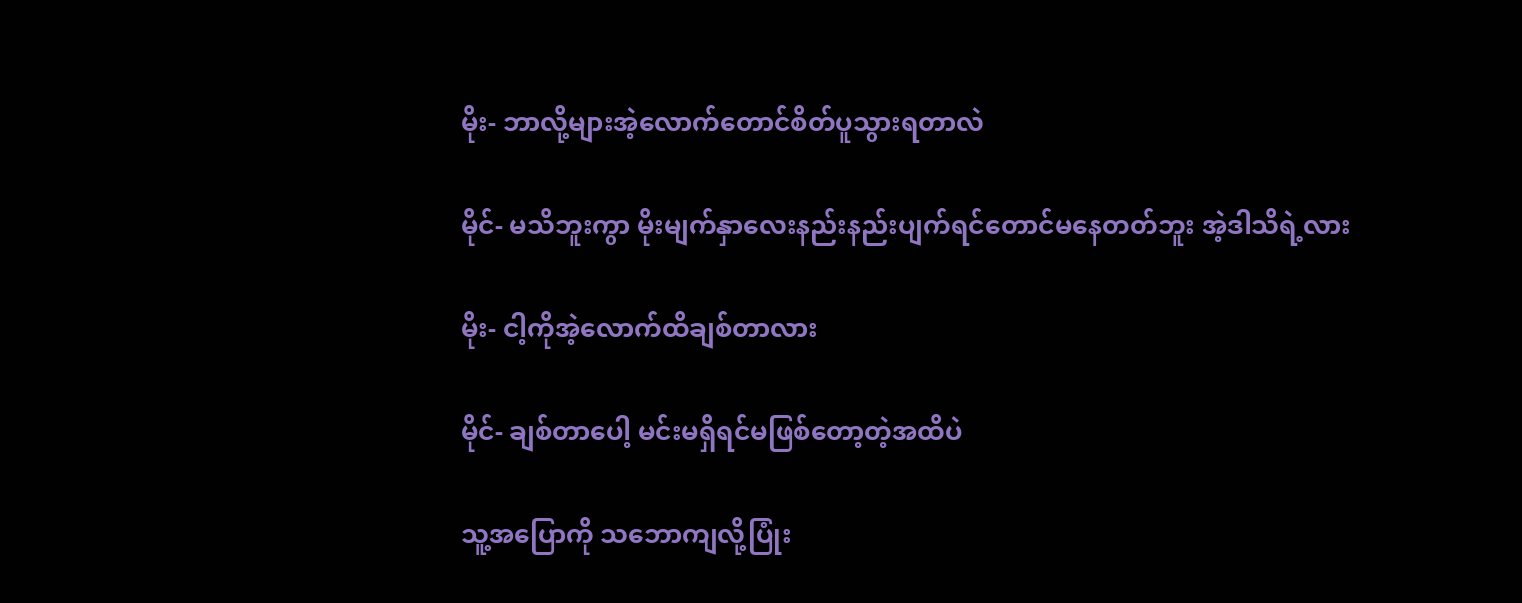မိုး- ဘာလို့များအဲ့လောက်တောင်စိတ်ပူသွားရတာလဲ

မိုင်- မသိဘူးကွာ မိုးမျက်နှာလေးနည်းနည်းပျက်ရင်တောင်မနေတတ်ဘူး အဲ့ဒါသိရဲ့လား

မိုး- ငါ့ကိုအဲ့လောက်ထိချစ်တာလား

မိုင်- ချစ်တာပေါ့ မင်းမရှိရင်မဖြစ်တော့တဲ့အထိပဲ

သူ့အပြောကို သဘောကျလို့ပြုံး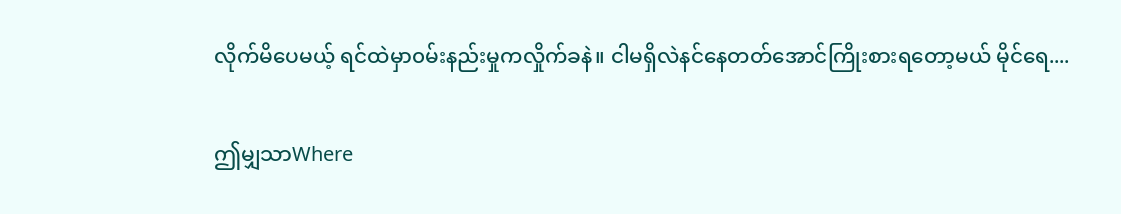လိုက်မိပေမယ့် ရင်ထဲမှာ၀မ်းနည်းမှုကလှိုက်ခနဲ။ ငါမရှိလဲနင်နေတတ်အောင်ကြိုးစားရတော့မယ် မိုင်ရေ....

ဤမျှသာWhere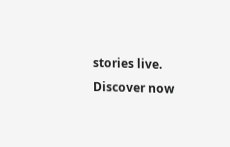stories live. Discover now